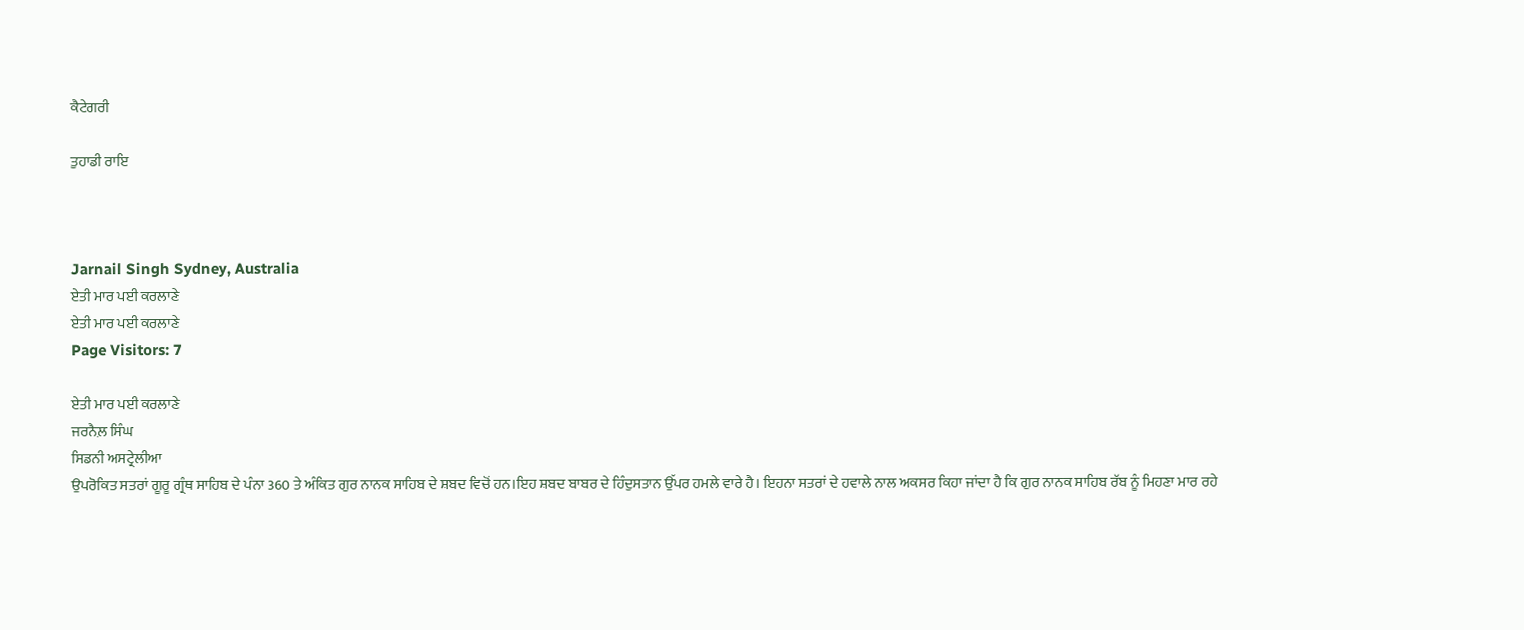ਕੈਟੇਗਰੀ

ਤੁਹਾਡੀ ਰਾਇ



Jarnail Singh Sydney, Australia
ਏਤੀ ਮਾਰ ਪਈ ਕਰਲਾਣੇ
ਏਤੀ ਮਾਰ ਪਈ ਕਰਲਾਣੇ
Page Visitors: 7

ਏਤੀ ਮਾਰ ਪਈ ਕਰਲਾਣੇ
ਜਰਨੈਲ਼ ਸਿੰਘ
ਸਿਡਨੀ ਅਸਟ੍ਰੇਲੀਆ
ਉਪਰੋਕਿਤ ਸਤਰਾਂ ਗੂਰੂ ਗ੍ਰੰਥ ਸਾਹਿਬ ਦੇ ਪੰਨਾ 360 ਤੇ ਅੰਕਿਤ ਗੁਰ ਨਾਨਕ ਸਾਹਿਬ ਦੇ ਸ਼ਬਦ ਵਿਚੋਂ ਹਨ।ਇਹ ਸ਼ਬਦ ਬਾਬਰ ਦੇ ਹਿੰਦੁਸਤਾਨ ਉੱਪਰ ਹਮਲੇ ਵਾਰੇ ਹੈ। ਇਹਨਾ ਸਤਰਾਂ ਦੇ ਹਵਾਲੇ ਨਾਲ ਅਕਸਰ ਕਿਹਾ ਜਾਂਦਾ ਹੈ ਕਿ ਗੁਰ ਨਾਨਕ ਸਾਹਿਬ ਰੱਬ ਨੂੰ ਮਿਹਣਾ ਮਾਰ ਰਹੇ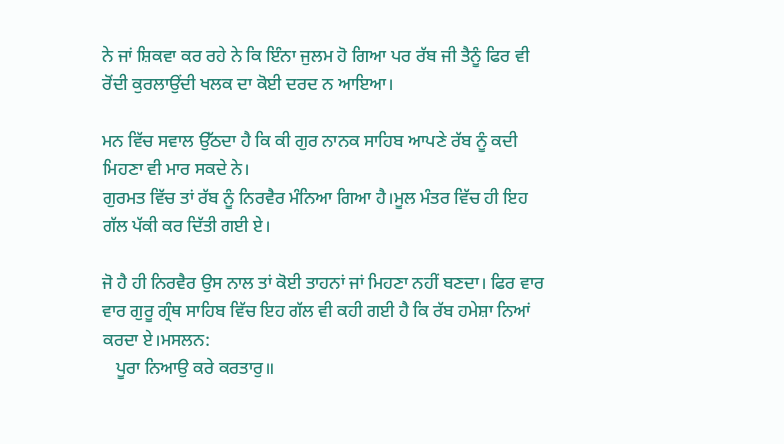ਨੇ ਜਾਂ ਸ਼ਿਕਵਾ ਕਰ ਰਹੇ ਨੇ ਕਿ ਇੰਨਾ ਜੁਲਮ ਹੋ ਗਿਆ ਪਰ ਰੱਬ ਜੀ ਤੈਨੂੰ ਫਿਰ ਵੀ ਰੋਂਦੀ ਕੁਰਲਾਉਂਦੀ ਖਲਕ ਦਾ ਕੋਈ ਦਰਦ ਨ ਆਇਆ।

ਮਨ ਵਿੱਚ ਸਵਾਲ ਉੱਠਦਾ ਹੈ ਕਿ ਕੀ ਗੁਰ ਨਾਨਕ ਸਾਹਿਬ ਆਪਣੇ ਰੱਬ ਨੂੰ ਕਦੀ ਮਿਹਣਾ ਵੀ ਮਾਰ ਸਕਦੇ ਨੇ।
ਗੁਰਮਤ ਵਿੱਚ ਤਾਂ ਰੱਬ ਨੂੰ ਨਿਰਵੈਰ ਮੰਨਿਆ ਗਿਆ ਹੈ।ਮੂਲ ਮੰਤਰ ਵਿੱਚ ਹੀ ਇਹ ਗੱਲ ਪੱਕੀ ਕਰ ਦਿੱਤੀ ਗਈ ਏ।

ਜੋ ਹੈ ਹੀ ਨਿਰਵੈਰ ਉਸ ਨਾਲ ਤਾਂ ਕੋਈ ਤਾਹਨਾਂ ਜਾਂ ਮਿਹਣਾ ਨਹੀਂ ਬਣਦਾ। ਫਿਰ ਵਾਰ ਵਾਰ ਗੁਰੂ ਗ੍ਰੰਥ ਸਾਹਿਬ ਵਿੱਚ ਇਹ ਗੱਲ ਵੀ ਕਹੀ ਗਈ ਹੈ ਕਿ ਰੱਬ ਹਮੇਸ਼ਾ ਨਿਆਂ ਕਰਦਾ ਏ।ਮਸਲਨ:
   ਪੂਰਾ ਨਿਆਉ ਕਰੇ ਕਰਤਾਰੁ॥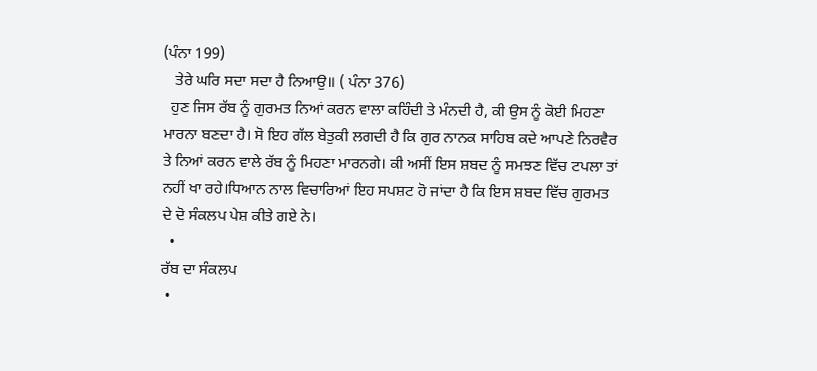(ਪੰਨਾ 199)
   ਤੇਰੇ ਘਰਿ ਸਦਾ ਸਦਾ ਹੈ ਨਿਆਉ॥ ( ਪੰਨਾ 376)
  ਹੁਣ ਜਿਸ ਰੱਬ ਨੂੰ ਗੁਰਮਤ ਨਿਆਂ ਕਰਨ ਵਾਲਾ ਕਹਿੰਦੀ ਤੇ ਮੰਨਦੀ ਹੈ, ਕੀ ਉਸ ਨੂੰ ਕੋਈ ਮਿਹਣਾ ਮਾਰਨਾ ਬਣਦਾ ਹੈ। ਸੋ ਇਹ ਗੱਲ ਬੇਤੁਕੀ ਲਗਦੀ ਹੈ ਕਿ ਗੁਰ ਨਾਨਕ ਸਾਹਿਬ ਕਦੇ ਆਪਣੇ ਨਿਰਵੈਰ ਤੇ ਨਿਆਂ ਕਰਨ ਵਾਲੇ ਰੱਬ ਨੂੰ ਮਿਹਣਾ ਮਾਰਨਗੇ। ਕੀ ਅਸੀਂ ਇਸ ਸ਼ਬਦ ਨੂੰ ਸਮਝਣ ਵਿੱਚ ਟਪਲਾ ਤਾਂ ਨਹੀਂ ਖਾ ਰਹੇ।ਧਿਆਨ ਨਾਲ ਵਿਚਾਰਿਆਂ ਇਹ ਸਪਸ਼ਟ ਹੋ ਜਾਂਦਾ ਹੈ ਕਿ ਇਸ ਸ਼ਬਦ ਵਿੱਚ ਗੁਰਮਤ ਦੇ ਦੋ ਸੰਕਲਪ ਪੇਸ਼ ਕੀਤੇ ਗਏ ਨੇ।
  •
ਰੱਬ ਦਾ ਸੰਕਲਪ
 •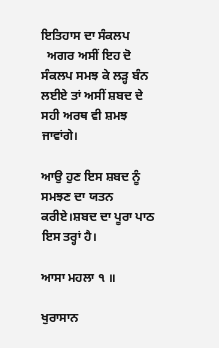ਇਤਿਹਾਸ ਦਾ ਸੰਕਲਪ
  ਅਗਰ ਅਸੀਂ ਇਹ ਦੋ ਸੰਕਲਪ ਸਮਝ ਕੇ ਲੜ੍ਹ ਬੰਨ ਲਈਏ ਤਾਂ ਅਸੀਂ ਸ਼ਬਦ ਦੇ ਸਹੀ ਅਰਥ ਵੀ ਸ਼ਮਝ ਜਾਵਾਂਗੇ।

ਆਉ ਹੁਣ ਇਸ ਸ਼ਬਦ ਨੂੰ ਸਮਝਣ ਦਾ ਯਤਨ ਕਰੀਏ।ਸ਼ਬਦ ਦਾ ਪੂਰਾ ਪਾਠ ਇਸ ਤਰ੍ਹਾਂ ਹੈ।

ਆਸਾ ਮਹਲਾ ੧ ॥

ਖੁਰਾਸਾਨ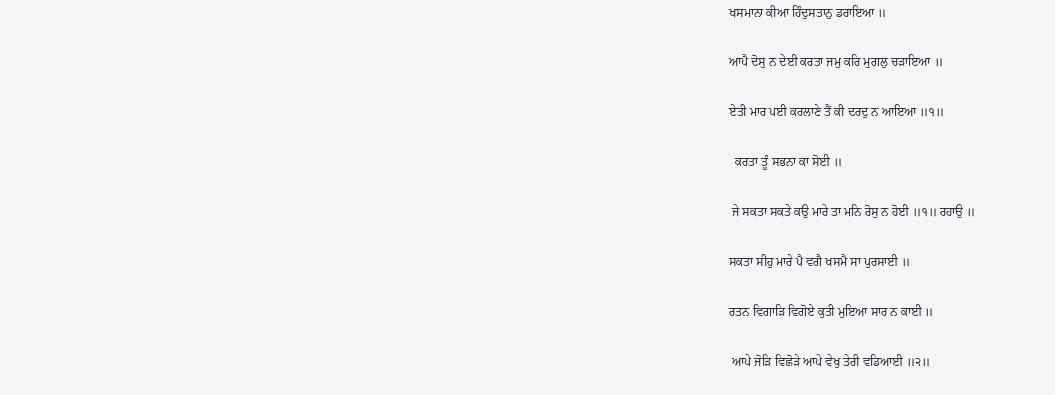ਖਸਮਾਨਾ ਕੀਆ ਹਿੰਦੁਸਤਾਨੁ ਡਰਾਇਆ ॥

ਆਪੈ ਦੋਸੁ ਨ ਦੇਈ ਕਰਤਾ ਜਮੁ ਕਰਿ ਮੁਗਲੁ ਚੜਾਇਆ ॥

ਏਤੀ ਮਾਰ ਪਈ ਕਰਲਾਣੇ ਤੈਂ ਕੀ ਦਰਦੁ ਨ ਆਇਆ ॥੧॥

  ਕਰਤਾ ਤੂੰ ਸਭਨਾ ਕਾ ਸੋਈ ॥

 ਜੇ ਸਕਤਾ ਸਕਤੇ ਕਉ ਮਾਰੇ ਤਾ ਮਨਿ ਰੋਸੁ ਨ ਹੋਈ ॥੧॥ ਰਹਾਉ ॥

ਸਕਤਾ ਸੀਹੁ ਮਾਰੇ ਪੈ ਵਗੈ ਖਸਮੈ ਸਾ ਪੁਰਸਾਈ ॥

ਰਤਨ ਵਿਗਾੜਿ ਵਿਗੋਏ ਕੁਤੀ ਮੁਇਆ ਸਾਰ ਨ ਕਾਈ ॥

 ਆਪੇ ਜੋੜਿ ਵਿਛੋੜੇ ਆਪੇ ਵੇਖੁ ਤੇਰੀ ਵਡਿਆਈ ॥੨॥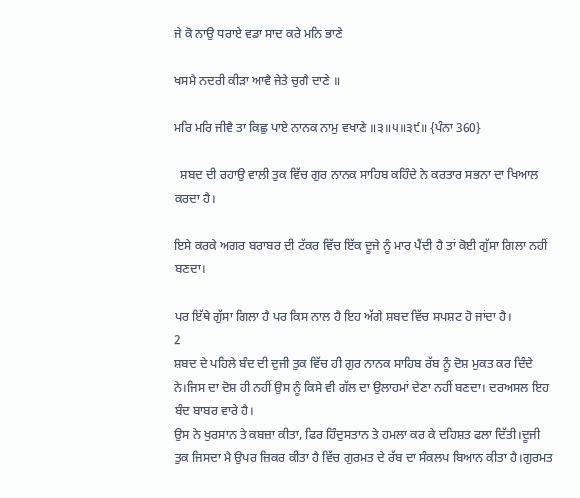ਜੇ ਕੋ ਨਾਉ ਧਰਾਏ ਵਡਾ ਸਾਦ ਕਰੇ ਮਨਿ ਭਾਣੇ

ਖਸਮੈ ਨਦਰੀ ਕੀੜਾ ਆਵੈ ਜੇਤੇ ਚੁਗੈ ਦਾਣੇ ॥

ਮਰਿ ਮਰਿ ਜੀਵੈ ਤਾ ਕਿਛੁ ਪਾਏ ਨਾਨਕ ਨਾਮੁ ਵਖਾਣੇ ॥੩॥੫॥੩੯॥ {ਪੰਨਾ 360}

  ਸ਼ਬਦ ਦੀ ਰਹਾਉ ਵਾਲੀ ਤੁਕ ਵਿੱਚ ਗੁਰ ਨਾਨਕ ਸਾਹਿਬ ਕਹਿੰਦੇ ਨੇ ਕਰਤਾਰ ਸਭਨਾ ਦਾ ਖਿਆਲ ਕਰਦਾ ਹੈ।

ਇਸੇ ਕਰਕੇ ਅਗਰ ਬਰਾਬਰ ਦੀ ਟੱਕਰ ਵਿੱਚ ਇੱਕ ਦੂਜੇ ਨੂੰ ਮਾਰ ਪੈਂਦੀ ਹੈ ਤਾਂ ਕੋਈ ਗੁੱਸਾ ਗਿਲਾ ਨਹੀਂ ਬਣਦਾ।

ਪਰ ਇੱਥੇ ਗੁੱਸਾ ਗਿਲਾ ਹੈ ਪਰ ਕਿਸ ਨਾਲ ਹੈ ਇਹ ਅੱਗੇ ਸ਼ਬਦ ਵਿੱਚ ਸਪਸ਼ਟ ਹੋ ਜਾਂਦਾ ਹੈ।
2
ਸ਼ਬਦ ਦੇ ਪਹਿਲੇ ਬੰਦ ਦੀ ਦੁਜੀ ਤੁਕ ਵਿੱਚ ਹੀ ਗੁਰ ਨਾਨਕ ਸਾਹਿਬ ਰੱਬ ਨੂੰ ਦੋਸ਼ ਮੁਕਤ ਕਰ ਦਿੰਦੇ ਨੇ।ਜਿਸ ਦਾ ਦੋਸ਼ ਹੀ ਨਹੀਂ ਉਸ ਨੂੰ ਕਿਸੇ ਵੀ ਗੱਲ ਦਾ ਉਲਾਹਮਾਂ ਦੇਣਾ ਨਹੀਂ ਬਣਦਾ। ਦਰਅਸਲ ਇਹ ਬੰਦ ਬਾਬਰ ਵਾਰੇ ਹੈ।
ਉਸ ਨੇ ਖੁਰਸਾਨ ਤੇ ਕਬਜ਼ਾ ਕੀਤਾ, ਫਿਰ ਹਿੰਦੁਸਤਾਨ ਤੇ ਹਮਲਾ ਕਰ ਕੇ ਦਹਿਸ਼ਤ ਫਲਾ ਦਿੱਤੀ।ਦੂਜੀ ਤੁਕ ਜਿਸਦਾ ਮੈ ਉਪਰ ਜ਼ਿਕਰ ਕੀਤਾ ਹੈ ਵਿੱਚ ਗੁਰਮਤ ਦੇ ਰੱਬ ਦਾ ਸੰਕਲਪ ਬਿਆਨ ਕੀਤਾ ਹੈ।ਗੁਰਮਤ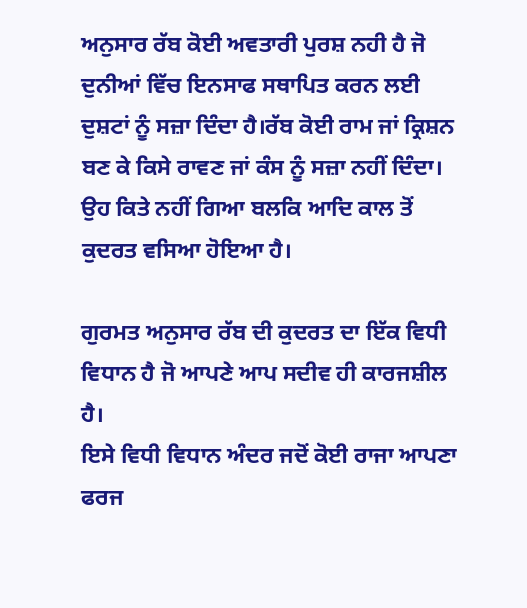ਅਨੁਸਾਰ ਰੱਬ ਕੋਈ ਅਵਤਾਰੀ ਪੁਰਸ਼ ਨਹੀ ਹੈ ਜੋ ਦੁਨੀਆਂ ਵਿੱਚ ਇਨਸਾਫ ਸਥਾਪਿਤ ਕਰਨ ਲਈ ਦੁਸ਼ਟਾਂ ਨੂੰ ਸਜ਼ਾ ਦਿੰਦਾ ਹੈ।ਰੱਬ ਕੋਈ ਰਾਮ ਜਾਂ ਕ੍ਰਿਸ਼ਨ ਬਣ ਕੇ ਕਿਸੇ ਰਾਵਣ ਜਾਂ ਕੰਸ ਨੂੰ ਸਜ਼ਾ ਨਹੀਂ ਦਿੰਦਾ। ਉਹ ਕਿਤੇ ਨਹੀਂ ਗਿਆ ਬਲਕਿ ਆਦਿ ਕਾਲ ਤੋਂ ਕੁਦਰਤ ਵਸਿਆ ਹੋਇਆ ਹੈ।

ਗੁਰਮਤ ਅਨੁਸਾਰ ਰੱਬ ਦੀ ਕੁਦਰਤ ਦਾ ਇੱਕ ਵਿਧੀ ਵਿਧਾਨ ਹੈ ਜੋ ਆਪਣੇ ਆਪ ਸਦੀਵ ਹੀ ਕਾਰਜਸ਼ੀਲ ਹੈ।
ਇਸੇ ਵਿਧੀ ਵਿਧਾਨ ਅੰਦਰ ਜਦੋਂ ਕੋਈ ਰਾਜਾ ਆਪਣਾ ਫਰਜ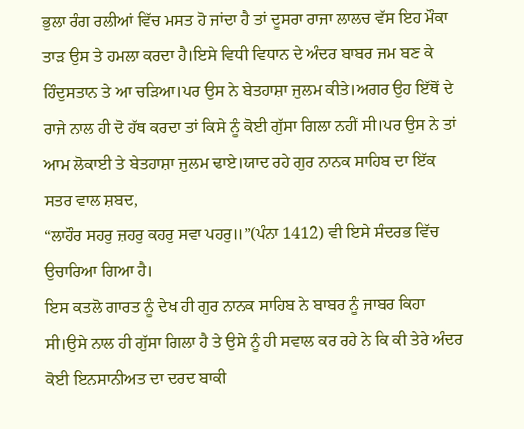ਭੁਲਾ ਰੰਗ ਰਲੀਆਂ ਵਿੱਚ ਮਸਤ ਹੋ ਜਾਂਦਾ ਹੈ ਤਾਂ ਦੂਸਰਾ ਰਾਜਾ ਲਾਲਚ ਵੱਸ ਇਹ ਮੌਕਾ ਤਾੜ ਉਸ ਤੇ ਹਮਲਾ ਕਰਦਾ ਹੈ।ਇਸੇ ਵਿਧੀ ਵਿਧਾਨ ਦੇ ਅੰਦਰ ਬਾਬਰ ਜਮ ਬਣ ਕੇ ਹਿੰਦੁਸਤਾਨ ਤੇ ਆ ਚੜਿਆ।ਪਰ ਉਸ ਨੇ ਬੇਤਹਾਸ਼ਾ ਜੁਲਮ ਕੀਤੇ।ਅਗਰ ਉਹ ਇੱਥੋਂ ਦੇ ਰਾਜੇ ਨਾਲ ਹੀ ਦੋ ਹੱਥ ਕਰਦਾ ਤਾਂ ਕਿਸੇ ਨੂੰ ਕੋਈ ਗੁੱਸਾ ਗਿਲਾ ਨਹੀਂ ਸੀ।ਪਰ ਉਸ ਨੇ ਤਾਂ ਆਮ ਲੋਕਾਈ ਤੇ ਬੇਤਹਾਸ਼ਾ ਜੁਲਮ ਢਾਏ।ਯਾਦ ਰਹੇ ਗੁਰ ਨਾਨਕ ਸਾਹਿਬ ਦਾ ਇੱਕ ਸਤਰ ਵਾਲ ਸ਼ਬਦ,
“ਲਾਹੌਰ ਸਹਰੁ ਜ਼ਹਰੁ ਕਹਰੁ ਸਵਾ ਪਹਰੁ॥”(ਪੰਨਾ 1412) ਵੀ ਇਸੇ ਸੰਦਰਭ ਵਿੱਚ ਉਚਾਰਿਆ ਗਿਆ ਹੈ।
ਇਸ ਕਤਲੋ ਗਾਰਤ ਨੂੰ ਦੇਖ ਹੀ ਗੁਰ ਨਾਨਕ ਸਾਹਿਬ ਨੇ ਬਾਬਰ ਨੂੰ ਜਾਬਰ ਕਿਹਾ ਸੀ।ਉਸੇ ਨਾਲ ਹੀ ਗੁੱਸਾ ਗਿਲਾ ਹੈ ਤੇ ਉਸੇ ਨੂੰ ਹੀ ਸਵਾਲ ਕਰ ਰਹੇ ਨੇ ਕਿ ਕੀ ਤੇਰੇ ਅੰਦਰ ਕੋਈ ਇਨਸਾਨੀਅਤ ਦਾ ਦਰਦ ਬਾਕੀ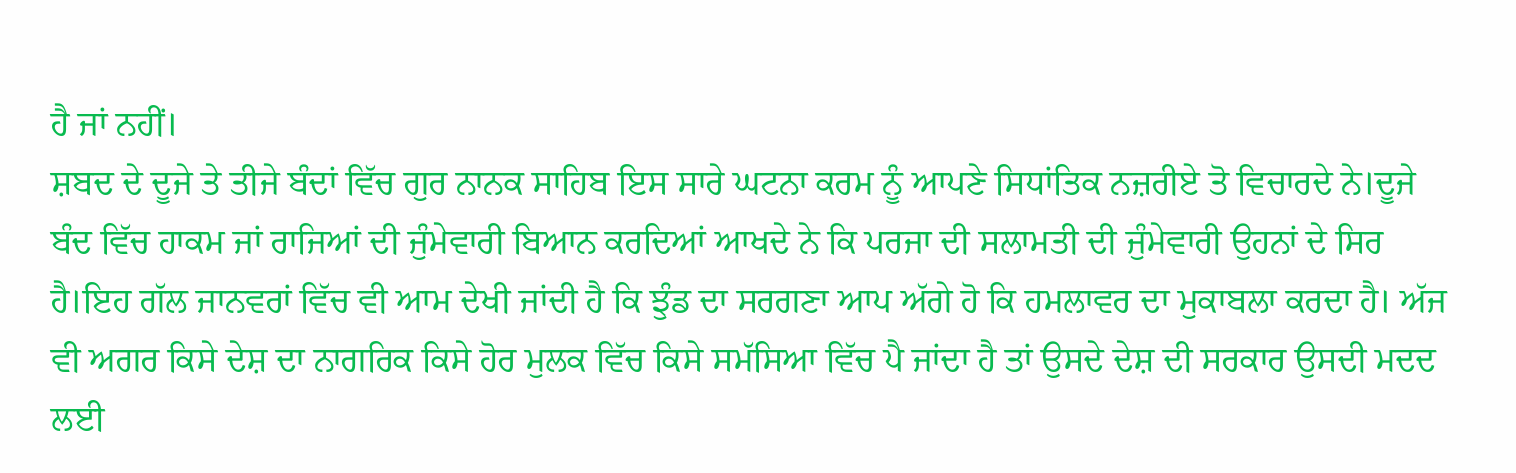ਹੈ ਜਾਂ ਨਹੀਂ।
ਸ਼ਬਦ ਦੇ ਦੂਜੇ ਤੇ ਤੀਜੇ ਬੰਦਾਂ ਵਿੱਚ ਗੁਰ ਨਾਨਕ ਸਾਹਿਬ ਇਸ ਸਾਰੇ ਘਟਨਾ ਕਰਮ ਨੂੰ ਆਪਣੇ ਸਿਧਾਂਤਿਕ ਨਜ਼ਰੀਏ ਤੋ ਵਿਚਾਰਦੇ ਨੇ।ਦੂਜੇ ਬੰਦ ਵਿੱਚ ਹਾਕਮ ਜਾਂ ਰਾਜਿਆਂ ਦੀ ਜੁੰਮੇਵਾਰੀ ਬਿਆਨ ਕਰਦਿਆਂ ਆਖਦੇ ਨੇ ਕਿ ਪਰਜਾ ਦੀ ਸਲਾਮਤੀ ਦੀ ਜੁੰਮੇਵਾਰੀ ਉਹਨਾਂ ਦੇ ਸਿਰ ਹੈ।ਇਹ ਗੱਲ ਜਾਨਵਰਾਂ ਵਿੱਚ ਵੀ ਆਮ ਦੇਖੀ ਜਾਂਦੀ ਹੈ ਕਿ ਝੁੰਡ ਦਾ ਸਰਗਣਾ ਆਪ ਅੱਗੇ ਹੋ ਕਿ ਹਮਲਾਵਰ ਦਾ ਮੁਕਾਬਲਾ ਕਰਦਾ ਹੈ। ਅੱਜ ਵੀ ਅਗਰ ਕਿਸੇ ਦੇਸ਼ ਦਾ ਨਾਗਰਿਕ ਕਿਸੇ ਹੋਰ ਮੁਲਕ ਵਿੱਚ ਕਿਸੇ ਸਮੱਸਿਆ ਵਿੱਚ ਪੈ ਜਾਂਦਾ ਹੈ ਤਾਂ ਉਸਦੇ ਦੇਸ਼ ਦੀ ਸਰਕਾਰ ਉਸਦੀ ਮਦਦ ਲਈ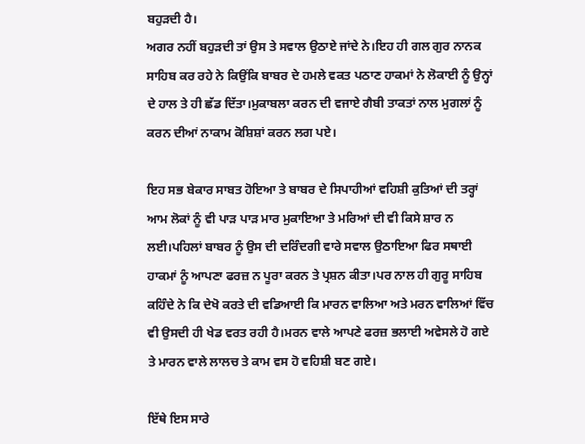ਬਹੁੜਦੀ ਹੈ।
ਅਗਰ ਨਹੀਂ ਬਹੁੜਦੀ ਤਾਂ ਉਸ ਤੇ ਸਵਾਲ ਉਠਾਏ ਜਾਂਦੇ ਨੇ।ਇਹ ਹੀ ਗਲ ਗੁਰ ਨਾਨਕ ਸਾਹਿਬ ਕਰ ਰਹੇ ਨੇ ਕਿਉਂਕਿ ਬਾਬਰ ਦੇ ਹਮਲੇ ਵਕਤ ਪਠਾਣ ਹਾਕਮਾਂ ਨੇ ਲੋਕਾਈ ਨੂੰ ਉਨ੍ਹਾਂ ਦੇ ਹਾਲ ਤੇ ਹੀ ਛੱਡ ਦਿੱਤਾ।ਮੁਕਾਬਲਾ ਕਰਨ ਦੀ ਵਜਾਏ ਗੈਬੀ ਤਾਕਤਾਂ ਨਾਲ ਮੁਗਲਾਂ ਨੂੰ ਕਰਨ ਦੀਆਂ ਨਾਕਾਮ ਕੋਸ਼ਿਸ਼ਾਂ ਕਰਨ ਲਗ ਪਏ।

ਇਹ ਸਭ ਬੇਕਾਰ ਸਾਬਤ ਹੋਇਆ ਤੇ ਬਾਬਰ ਦੇ ਸਿਪਾਹੀਆਂ ਵਹਿਸ਼ੀ ਕੁਤਿਆਂ ਦੀ ਤਰ੍ਹਾਂ ਆਮ ਲੋਕਾਂ ਨੂੰ ਵੀ ਪਾੜ ਪਾੜ ਮਾਰ ਮੁਕਾਇਆ ਤੇ ਮਰਿਆਂ ਦੀ ਵੀ ਕਿਸੇ ਸ਼ਾਰ ਨ ਲਈ।ਪਹਿਲਾਂ ਬਾਬਰ ਨੂੰ ਉਸ ਦੀ ਦਰਿੰਦਗੀ ਵਾਰੇ ਸਵਾਲ ਉਠਾਇਆ ਫਿਰ ਸਥਾਈ ਹਾਕਮਾਂ ਨੂੰ ਆਪਣਾ ਫਰਜ਼ ਨ ਪੂਰਾ ਕਰਨ ਤੇ ਪ੍ਰਸ਼ਨ ਕੀਤਾ।ਪਰ ਨਾਲ ਹੀ ਗੁਰੂ ਸਾਹਿਬ ਕਹਿੰਦੇ ਨੇ ਕਿ ਦੇਖੋ ਕਰਤੇ ਦੀ ਵਡਿਆਈ ਕਿ ਮਾਰਨ ਵਾਲਿਆ ਅਤੇ ਮਰਨ ਵਾਲਿਆਂ ਵਿੱਚ ਵੀ ਉਸਦੀ ਹੀ ਖੇਡ ਵਰਤ ਰਹੀ ਹੈ।ਮਰਨ ਵਾਲੇ ਆਪਣੇ ਫਰਜ਼ ਭਲਾਈ ਅਵੇਸਲੇ ਹੋ ਗਏ ਤੇ ਮਾਰਨ ਵਾਲੇ ਲਾਲਚ ਤੇ ਕਾਮ ਵਸ ਹੋ ਵਹਿਸ਼ੀ ਬਣ ਗਏ।

ਇੱਥੇ ਇਸ ਸਾਰੇ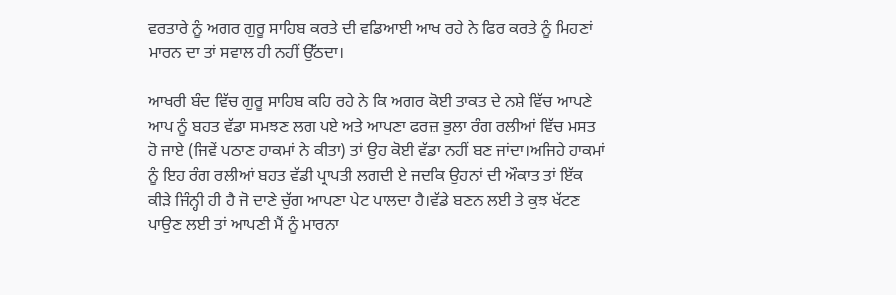ਵਰਤਾਰੇ ਨੂੰ ਅਗਰ ਗੁਰੂ ਸਾਹਿਬ ਕਰਤੇ ਦੀ ਵਡਿਆਈ ਆਖ ਰਹੇ ਨੇ ਫਿਰ ਕਰਤੇ ਨੂੰ ਮਿਹਣਾਂ ਮਾਰਨ ਦਾ ਤਾਂ ਸਵਾਲ ਹੀ ਨਹੀਂ ਉੱਠਦਾ।

ਆਖਰੀ ਬੰਦ ਵਿੱਚ ਗੁਰੂ ਸਾਹਿਬ ਕਹਿ ਰਹੇ ਨੇ ਕਿ ਅਗਰ ਕੋਈ ਤਾਕਤ ਦੇ ਨਸ਼ੇ ਵਿੱਚ ਆਪਣੇ ਆਪ ਨੂੰ ਬਹਤ ਵੱਡਾ ਸਮਝਣ ਲਗ ਪਏ ਅਤੇ ਆਪਣਾ ਫਰਜ਼ ਭੁਲਾ ਰੰਗ ਰਲੀਆਂ ਵਿੱਚ ਮਸਤ ਹੋ ਜਾਏ (ਜਿਵੇਂ ਪਠਾਣ ਹਾਕਮਾਂ ਨੇ ਕੀਤਾ) ਤਾਂ ਉਹ ਕੋਈ ਵੱਡਾ ਨਹੀਂ ਬਣ ਜਾਂਦਾ।ਅਜਿਹੇ ਹਾਕਮਾਂ ਨੂੰ ਇਹ ਰੰਗ ਰਲੀਆਂ ਬਹਤ ਵੱਡੀ ਪ੍ਰਾਪਤੀ ਲਗਦੀ ਏ ਜਦਕਿ ਉਹਨਾਂ ਦੀ ਔਕਾਤ ਤਾਂ ਇੱਕ ਕੀੜੇ ਜਿੰਨ੍ਹੀ ਹੀ ਹੈ ਜੋ ਦਾਣੇ ਚੁੱਗ ਆਪਣਾ ਪੇਟ ਪਾਲਦਾ ਹੈ।ਵੱਡੇ ਬਣਨ ਲਈ ਤੇ ਕੁਝ ਖੱਟਣ ਪਾਉਣ ਲਈ ਤਾਂ ਆਪਣੀ ਮੈਂ ਨੂੰ ਮਾਰਨਾ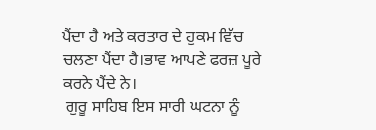ਪੈਂਦਾ ਹੈ ਅਤੇ ਕਰਤਾਰ ਦੇ ਹੁਕਮ ਵਿੱਚ ਚਲਣਾ ਪੈਂਦਾ ਹੈ।ਭਾਵ ਆਪਣੇ ਫਰਜ਼ ਪੂਰੇ ਕਰਨੇ ਪੈਂਦੇ ਨੇ।
 ਗੁਰੂ ਸਾਹਿਬ ਇਸ ਸਾਰੀ ਘਟਨਾ ਨੂੰ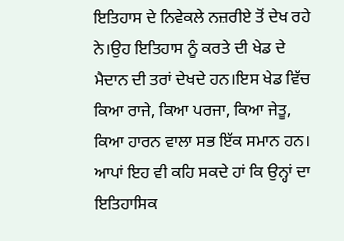ਇਤਿਹਾਸ ਦੇ ਨਿਵੇਕਲੇ ਨਜ਼ਰੀਏ ਤੋਂ ਦੇਖ ਰਹੇ ਨੇ।ਉਹ ਇਤਿਹਾਸ ਨੂੰ ਕਰਤੇ ਦੀ ਖੇਡ ਦੇ ਮੈਦਾਨ ਦੀ ਤਰਾਂ ਦੇਖਦੇ ਹਨ।ਇਸ ਖੇਡ ਵਿੱਚ ਕਿਆ ਰਾਜੇ, ਕਿਆ ਪਰਜਾ, ਕਿਆ ਜੇਤੂ, ਕਿਆ ਹਾਰਨ ਵਾਲਾ ਸਭ ਇੱਕ ਸਮਾਨ ਹਨ। ਆਪਾਂ ਇਹ ਵੀ ਕਹਿ ਸਕਦੇ ਹਾਂ ਕਿ ਉਨ੍ਹਾਂ ਦਾ ਇਤਿਹਾਸਿਕ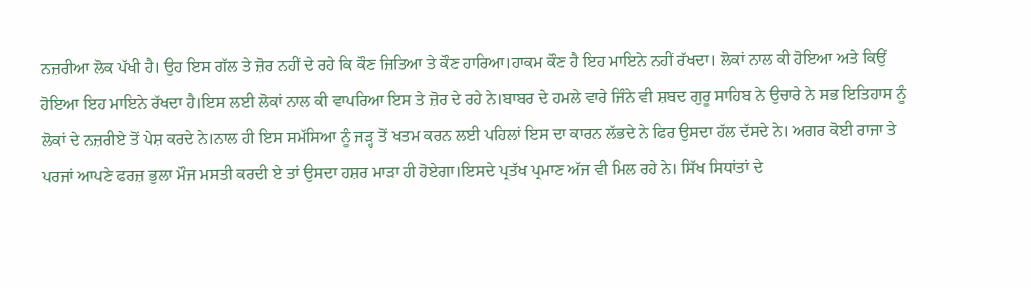ਨਜ਼ਰੀਆ ਲੋਕ ਪੱਖੀ ਹੈ। ਉਹ ਇਸ ਗੱਲ ਤੇ ਜ਼ੋਰ ਨਹੀਂ ਦੇ ਰਹੇ ਕਿ ਕੌਣ ਜਿਤਿਆ ਤੇ ਕੌਣ ਹਾਰਿਆ।ਹਾਕਮ ਕੌਣ ਹੈ ਇਹ ਮਾਇਨੇ ਨਹੀਂ ਰੱਖਦਾ। ਲੋਕਾਂ ਨਾਲ ਕੀ ਹੋਇਆ ਅਤੇ ਕਿਉਂ ਹੋਇਆ ਇਹ ਮਾਇਨੇ ਰੱਖਦਾ ਹੈ।ਇਸ ਲਈ ਲੋਕਾਂ ਨਾਲ ਕੀ ਵਾਪਰਿਆ ਇਸ ਤੇ ਜ਼ੋਰ ਦੇ ਰਹੇ ਨੇ।ਬਾਬਰ ਦੇ ਹਮਲੇ ਵਾਰੇ ਜਿੰਨੇ ਵੀ ਸ਼ਬਦ ਗੁਰੂ ਸਾਹਿਬ ਨੇ ਉਚਾਰੇ ਨੇ ਸਭ ਇਤਿਹਾਸ ਨੂੰ ਲੋਕਾਂ ਦੇ ਨਜ਼ਰੀਏ ਤੋਂ ਪੇਸ਼ ਕਰਦੇ ਨੇ।ਨਾਲ ਹੀ ਇਸ ਸਮੱਸਿਆ ਨੂੰ ਜੜ੍ਹ ਤੋਂ ਖਤਮ ਕਰਨ ਲਈ ਪਹਿਲਾਂ ਇਸ ਦਾ ਕਾਰਨ ਲੱਭਦੇ ਨੇ ਫਿਰ ਉਸਦਾ ਹੱਲ ਦੱਸਦੇ ਨੇ। ਅਗਰ ਕੋਈ ਰਾਜਾ ਤੇ ਪਰਜਾਂ ਆਪਣੇ ਫਰਜ਼ ਭੁਲਾ ਮੌਜ ਮਸਤੀ ਕਰਦੀ ਏ ਤਾਂ ਉਸਦਾ ਹਸ਼ਰ ਮਾੜਾ ਹੀ ਹੋਏਗਾ।ਇਸਦੇ ਪ੍ਰਤੱਖ ਪ੍ਰਮਾਣ ਅੱਜ ਵੀ ਮਿਲ ਰਹੇ ਨੇ। ਸਿੱਖ ਸਿਧਾਂਤਾਂ ਦੇ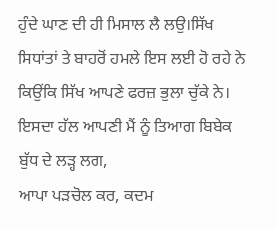ਹੁੰਦੇ ਘਾਣ ਦੀ ਹੀ ਮਿਸਾਲ ਲੈ ਲਉ।ਸਿੱਖ ਸਿਧਾਂਤਾਂ ਤੇ ਬਾਹਰੋਂ ਹਮਲੇ ਇਸ ਲਈ ਹੋ ਰਹੇ ਨੇ ਕਿਉਂਕਿ ਸਿੱਖ ਆਪਣੇ ਫਰਜ਼ ਭੁਲਾ ਚੁੱਕੇ ਨੇ। ਇਸਦਾ ਹੱਲ ਆਪਣੀ ਮੈਂ ਨੂੰ ਤਿਆਗ ਬਿਬੇਕ ਬੁੱਧ ਦੇ ਲੜ੍ਹ ਲਗ,
ਆਪਾ ਪੜਚੋਲ ਕਰ, ਕਦਮ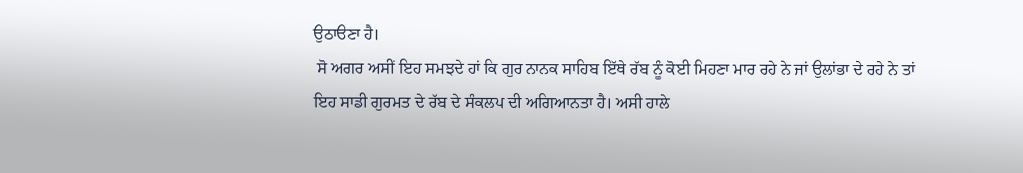ਉਠਾੳਣਾ ਹੈ।
 ਸੋ ਅਗਰ ਅਸੀਂ ਇਹ ਸਮਝਦੇ ਹਾਂ ਕਿ ਗੁਰ ਨਾਨਕ ਸਾਹਿਬ ਇੱਥੇ ਰੱਬ ਨੂੰ ਕੋਈ ਮਿਹਣਾ ਮਾਰ ਰਹੇ ਨੇ ਜਾਂ ਉਲਾਂਭਾ ਦੇ ਰਹੇ ਨੇ ਤਾਂ ਇਹ ਸਾਡੀ ਗੁਰਮਤ ਦੇ ਰੱਬ ਦੇ ਸੰਕਲਪ ਦੀ ਅਗਿਆਨਤਾ ਹੈ। ਅਸੀ ਹਾਲੇ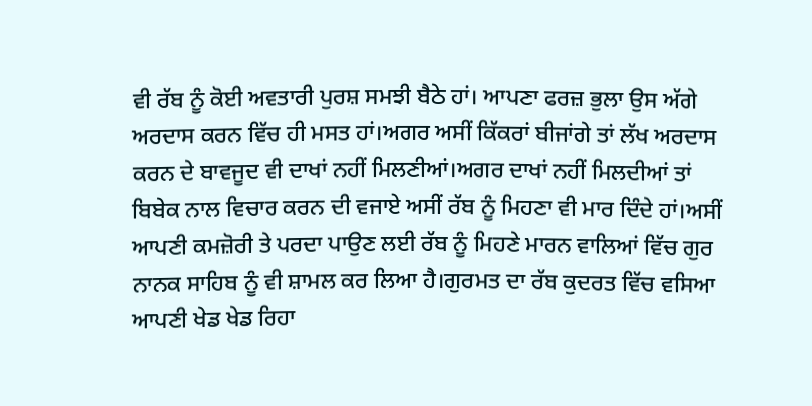ਵੀ ਰੱਬ ਨੂੰ ਕੋਈ ਅਵਤਾਰੀ ਪੁਰਸ਼ ਸਮਝੀ ਬੈਠੇ ਹਾਂ। ਆਪਣਾ ਫਰਜ਼ ਭੁਲਾ ਉਸ ਅੱਗੇ ਅਰਦਾਸ ਕਰਨ ਵਿੱਚ ਹੀ ਮਸਤ ਹਾਂ।ਅਗਰ ਅਸੀਂ ਕਿੱਕਰਾਂ ਬੀਜਾਂਗੇ ਤਾਂ ਲੱਖ ਅਰਦਾਸ ਕਰਨ ਦੇ ਬਾਵਜੂਦ ਵੀ ਦਾਖਾਂ ਨਹੀਂ ਮਿਲਣੀਆਂ।ਅਗਰ ਦਾਖਾਂ ਨਹੀਂ ਮਿਲਦੀਆਂ ਤਾਂ ਬਿਬੇਕ ਨਾਲ ਵਿਚਾਰ ਕਰਨ ਦੀ ਵਜਾਏ ਅਸੀਂ ਰੱਬ ਨੂੰ ਮਿਹਣਾ ਵੀ ਮਾਰ ਦਿੰਦੇ ਹਾਂ।ਅਸੀਂ ਆਪਣੀ ਕਮਜ਼ੋਰੀ ਤੇ ਪਰਦਾ ਪਾਉਣ ਲਈ ਰੱਬ ਨੂੰ ਮਿਹਣੇ ਮਾਰਨ ਵਾਲਿਆਂ ਵਿੱਚ ਗੁਰ ਨਾਨਕ ਸਾਹਿਬ ਨੂੰ ਵੀ ਸ਼ਾਮਲ ਕਰ ਲਿਆ ਹੈ।ਗੁਰਮਤ ਦਾ ਰੱਬ ਕੁਦਰਤ ਵਿੱਚ ਵਸਿਆ ਆਪਣੀ ਖੇਡ ਖੇਡ ਰਿਹਾ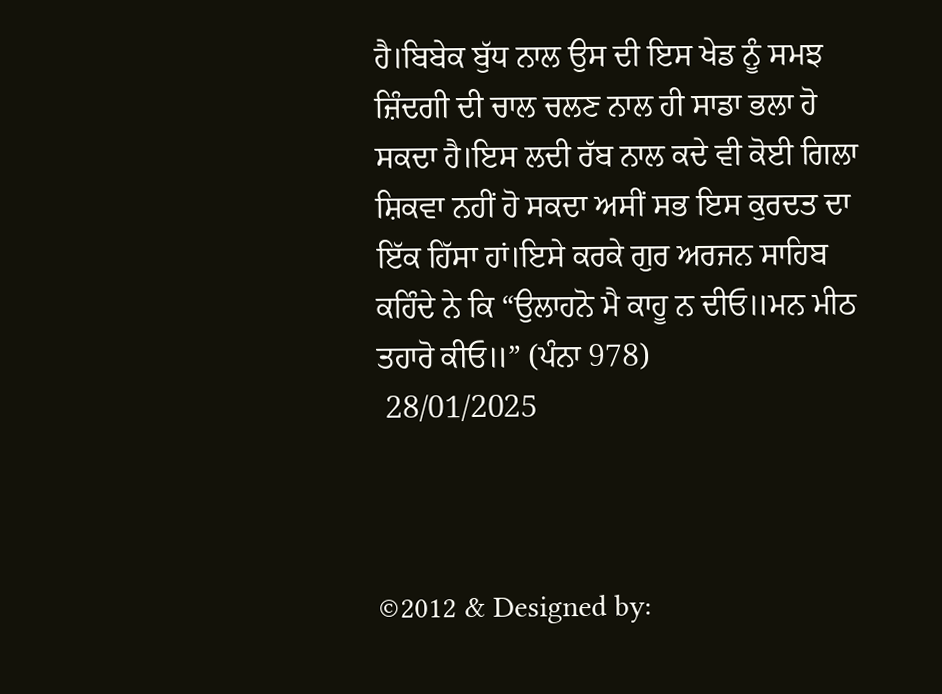ਹੈ।ਬਿਬੇਕ ਬੁੱਧ ਨਾਲ ਉਸ ਦੀ ਇਸ ਖੇਡ ਨੂੰ ਸਮਝ ਜ਼ਿੰਦਗੀ ਦੀ ਚਾਲ ਚਲਣ ਨਾਲ ਹੀ ਸਾਡਾ ਭਲਾ ਹੋ ਸਕਦਾ ਹੈ।ਇਸ ਲਦੀ ਰੱਬ ਨਾਲ ਕਦੇ ਵੀ ਕੋਈ ਗਿਲਾ ਸ਼ਿਕਵਾ ਨਹੀਂ ਹੋ ਸਕਦਾ ਅਸੀਂ ਸਭ ਇਸ ਕੁਰਦਤ ਦਾ ਇੱਕ ਹਿੱਸਾ ਹਾਂ।ਇਸੇ ਕਰਕੇ ਗੁਰ ਅਰਜਨ ਸਾਹਿਬ ਕਹਿੰਦੇ ਨੇ ਕਿ “ਉਲਾਹਨੋ ਮੈ ਕਾਹੂ ਨ ਦੀਓ॥ਮਨ ਮੀਠ ਤਹਾਰੋ ਕੀਓ॥” (ਪੰਨਾ 978)
 28/01/2025



©2012 & Designed by: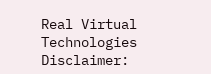Real Virtual Technologies
Disclaimer: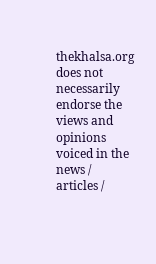thekhalsa.org does not necessarily endorse the views and opinions voiced in the news / articles /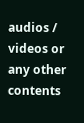audios / videos or any other contents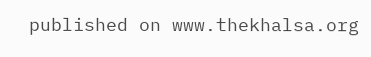published on www.thekhalsa.org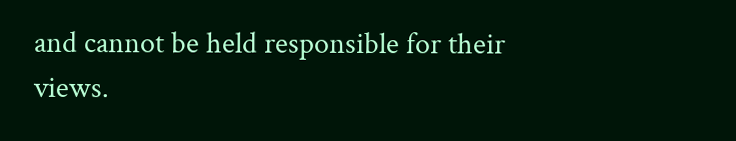and cannot be held responsible for their views.